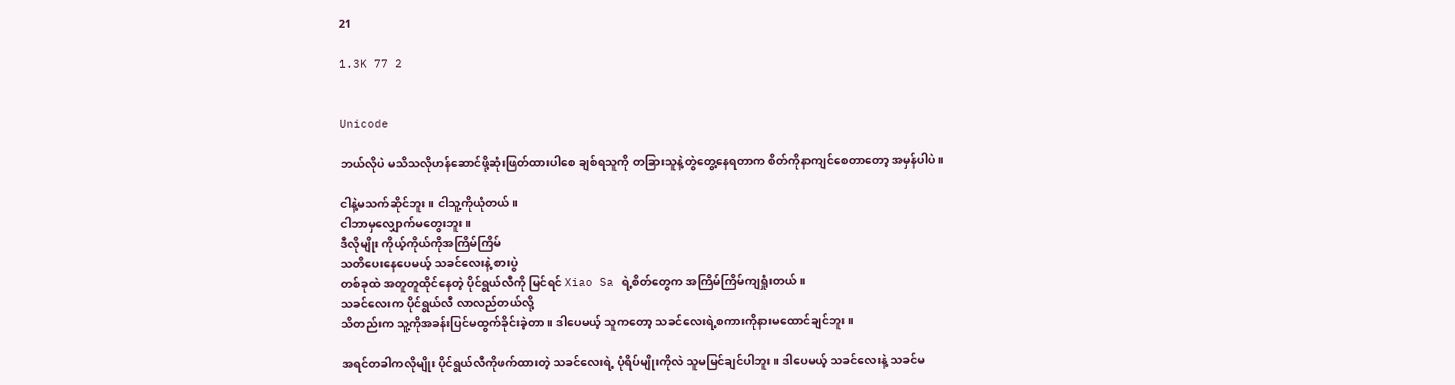21

1.3K 77 2


Unicode

ဘယ်လိုပဲ မသိသလိုဟန်ဆောင်ဖို့ဆုံးဖြတ်ထားပါစေ ချစ်ရသူကို တခြားသူနဲ့တွဲတွေ့နေရတာက စိတ်ကိုနာကျင်စေတာတော့ အမှန်ပါပဲ။

ငါနဲ့မသက်ဆိုင်ဘူး။ ငါသူ့ကိုယုံတယ်။
ငါဘာမှလျှောက်မတွေးဘူး။
ဒီလိုမျိုး ကိုယ့်ကိုယ်ကိုအကြိမ်ကြိမ်
သတိပေးနေပေမယ့် သခင်လေးနဲ့ စားပွဲ
တစ်ခုထဲ အတူတူထိုင်နေတဲ့ ပိုင်ရွယ်လီကို မြင်ရင် Xiao Sa ရဲ့စိတ်တွေက အကြိမ်ကြိမ်ကျရှုံးတယ်။
သခင်လေးက ပိုင်ရွယ်လီ လာလည်တယ်လို့
သိတည်းက သူ့ကိုအခန်းပြင်မထွက်ခိုင်းခဲ့တာ။ ဒါပေမယ့် သူကတော့ သခင်လေးရဲ့စကားကိုနားမထောင်ချင်ဘူး။

အရင်တခါကလိုမျိုး ပိုင်ရွယ်လီကိုဖက်ထားတဲ့ သခင်လေးရဲ့ ပုံရိပ်မျိုးကိုလဲ သူမမြင်ချင်ပါဘူး။ ဒါပေမယ့် သခင်လေးနဲ့ သခင်မ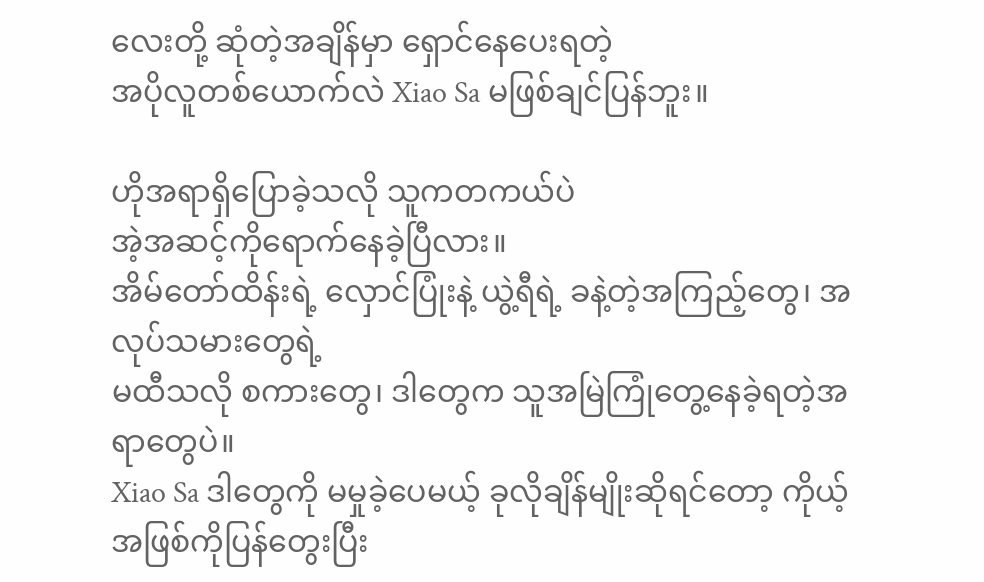လေးတို့ ဆုံတဲ့အချိန်မှာ ရှောင်နေပေးရတဲ့
အပိုလူတစ်ယောက်လဲ Xiao Sa မဖြစ်ချင်ပြန်ဘူး။

ဟိုအရာရှိပြောခဲ့သလို သူကတကယ်ပဲ
အဲ့အဆင့်ကိုရောက်နေခဲ့ပြီလား။
အိမ်တော်ထိန်းရဲ့ လှောင်ပြုံးနဲ့ ယွဲ့ရီရဲ့ ခနဲ့တဲ့အကြည့်တွေ၊ အလုပ်သမားတွေရဲ့
မထီသလို စကားတွေ၊ ဒါတွေက သူအမြဲကြုံတွေ့နေခဲ့ရတဲ့အရာတွေပဲ။
Xiao Sa ဒါတွေကို မမှုခဲ့ပေမယ့် ခုလိုချိန်မျိုးဆိုရင်တော့ ကိုယ့်အဖြစ်ကိုပြန်တွေးပြီး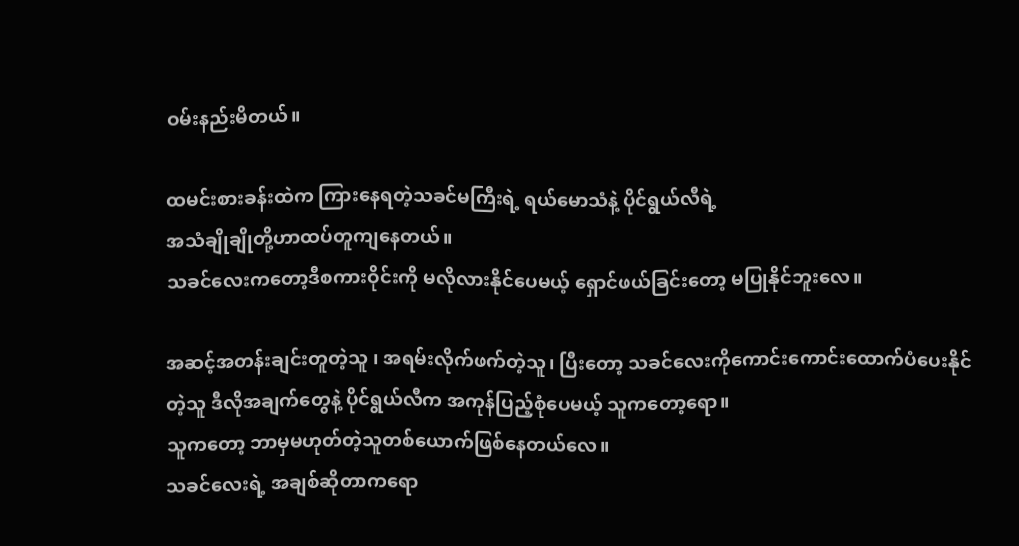ဝမ်းနည်းမိတယ်။

ထမင်းစားခန်းထဲက ကြားနေရတဲ့သခင်မကြီးရဲ့ ရယ်မောသံနဲ့ ပိုင်ရွယ်လီရဲ့
အသံချိုချိုတို့ဟာထပ်တူကျနေတယ်။
သခင်လေးကတော့ဒီစကားဝိုင်းကို မလိုလားနိုင်ပေမယ့် ရှောင်ဖယ်ခြင်းတော့ မပြုနိုင်ဘူးလေ။

အဆင့်အတန်းချင်းတူတဲ့သူ ၊ အရမ်းလိုက်ဖက်တဲ့သူ၊ ပြီးတော့ သခင်လေးကိုကောင်းကောင်းထောက်ပံပေးနိုင်တဲ့သူ ဒီလိုအချက်တွေနဲ့ ပိုင်ရွယ်လီက အကုန်ပြည့်စုံပေမယ့် သူကတော့ရော။
သူကတော့ ဘာမှမဟုတ်တဲ့သူတစ်ယောက်ဖြစ်နေတယ်လေ။
သခင်လေးရဲ့ အချစ်ဆိုတာကရော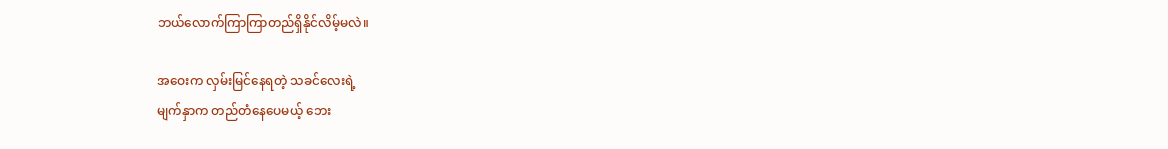ဘယ်လောက်ကြာကြာတည်ရှိနိုင်လိမ့်မလဲ။

အဝေးက လှမ်းမြင်နေရတဲ့ သခင်လေးရဲ့
မျက်နှာက တည်တံနေပေမယ့် ဘေး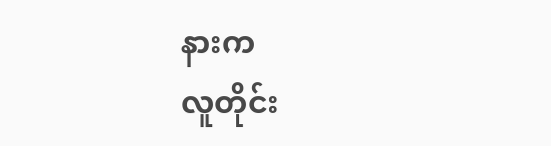နားက
လူတိုင်း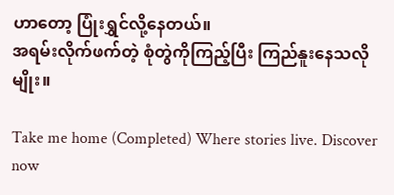ဟာတော့ ပြုံးရွှင်လို့နေတယ်။
အရမ်းလိုက်ဖက်တဲ့ စုံတွဲကိုကြည့်ပြီး ကြည်နူးနေသလိုမျိုး။

Take me home (Completed) Where stories live. Discover now